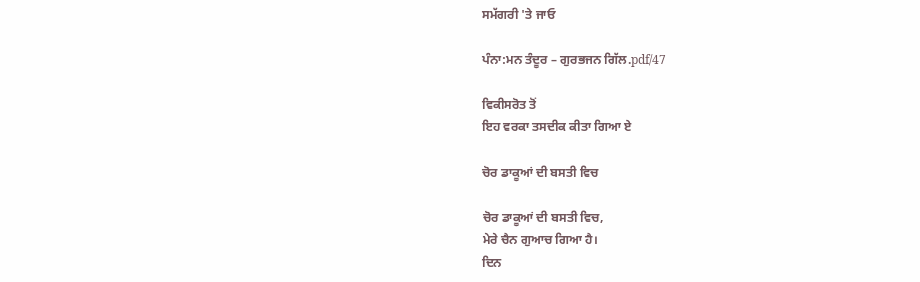ਸਮੱਗਰੀ 'ਤੇ ਜਾਓ

ਪੰਨਾ:ਮਨ ਤੰਦੂਰ – ਗੁਰਭਜਨ ਗਿੱਲ.pdf/47

ਵਿਕੀਸਰੋਤ ਤੋਂ
ਇਹ ਵਰਕਾ ਤਸਦੀਕ ਕੀਤਾ ਗਿਆ ਏ

ਚੋਰ ਡਾਕੂਆਂ ਦੀ ਬਸਤੀ ਵਿਚ

ਚੋਰ ਡਾਕੂਆਂ ਦੀ ਬਸਤੀ ਵਿਚ,
ਮੇਰੇ ਚੈਨ ਗੁਆਚ ਗਿਆ ਹੈ।
ਦਿਨ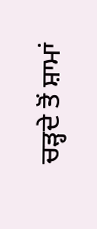ਚੜ੍ਹਦੇ ਤੋਂ ਸ਼ਾਮਾਂ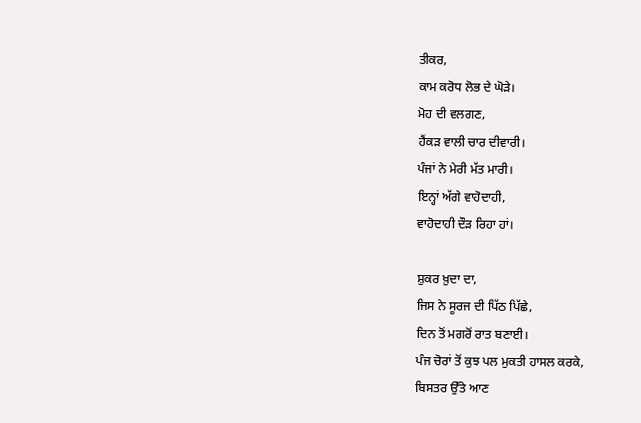ਤੀਕਰ,
ਕਾਮ ਕਰੋਧ ਲੋਭ ਦੇ ਘੋੜੇ।
ਮੋਹ ਦੀ ਵਲਗਣ,
ਹੈਂਕੜ ਵਾਲੀ ਚਾਰ ਦੀਵਾਰੀ।
ਪੰਜਾਂ ਨੇ ਮੇਰੀ ਮੱਤ ਮਾਰੀ।
ਇਨ੍ਹਾਂ ਅੱਗੇ ਵਾਹੋਦਾਹੀ,
ਵਾਹੋਦਾਹੀ ਦੌੜ ਰਿਹਾ ਹਾਂ।

ਸ਼ੁਕਰ ਖ਼ੁਦਾ ਦਾ,
ਜਿਸ ਨੇ ਸੂਰਜ ਦੀ ਪਿੱਠ ਪਿੱਛੇ,
ਦਿਨ ਤੋਂ ਮਗਰੋਂ ਰਾਤ ਬਣਾਈ।
ਪੰਜ ਚੋਰਾਂ ਤੋਂ ਕੁਝ ਪਲ ਮੁਕਤੀ ਹਾਸਲ ਕਰਕੇ,
ਬਿਸਤਰ ਉੱਤੇ ਆਣ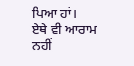ਪਿਆ ਹਾਂ।
ਏਥੇ ਵੀ ਆਰਾਮ ਨਹੀਂ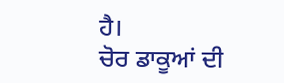ਹੈ।
ਚੋਰ ਡਾਕੂਆਂ ਦੀ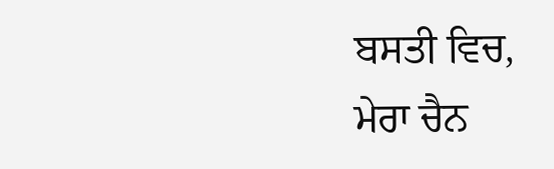ਬਸਤੀ ਵਿਚ,
ਮੇਰਾ ਚੈਨ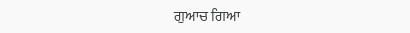ਗੁਆਚ ਗਿਆ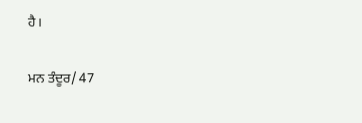ਹੈ।

ਮਨ ਤੰਦੂਰ/ 47